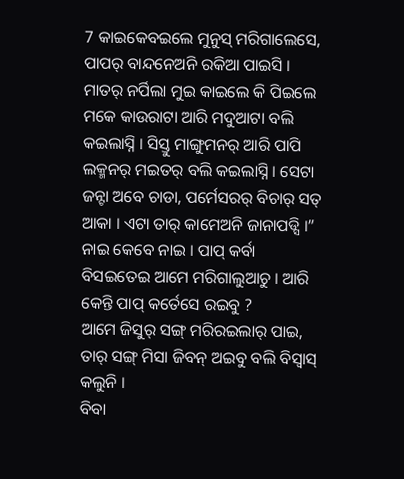7 କାଇକେବଇଲେ ମୁନୁସ୍ ମରିଗାଲେସେ, ପାପର୍ ବାନ୍ଦନେଅନି ରକିଆ ପାଇସି ।
ମାତର୍ ନର୍ପିଲା ମୁଇ କାଇଲେ କି ପିଇଲେ ମକେ କାଉରାଟା ଆରି ମଦୁଆଟା ବଲି କଇଲାସ୍ନି । ସିସ୍ତୁ ମାଙ୍ଗୁମନର୍ ଆରି ପାପି ଲକ୍ମନର୍ ମଇତର୍ ବଲି କଇଲାସ୍ନି । ସେଟା ଜନ୍ଟା ଅବେ ଚାଡା, ପର୍ମେସରର୍ ବିଚାର୍ ସତ୍ ଆକା । ଏଟା ତାର୍ କାମେଅନି ଜାନାପଡ୍ସି ।”
ନାଇ କେବେ ନାଇ । ପାପ୍ କର୍ବା ବିସଇତେଇ ଆମେ ମରିଗାଲୁଆଚୁ । ଆରି କେନ୍ତି ପାପ୍ କର୍ତେସେ ରଇବୁ ?
ଆମେ ଜିସୁର୍ ସଙ୍ଗ୍ ମରିରଇଲାର୍ ପାଇ, ତାର୍ ସଙ୍ଗ୍ ମିସା ଜିବନ୍ ଅଇବୁ ବଲି ବିସ୍ବାସ୍ କଲୁନି ।
ବିବା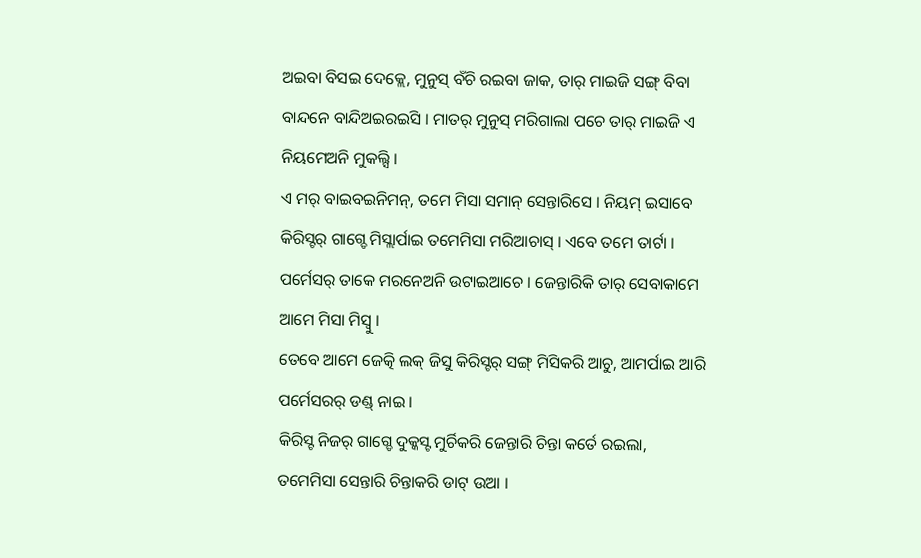ଅଇବା ବିସଇ ଦେକ୍ଲେ, ମୁନୁସ୍ ବଁଚି ରଇବା ଜାକ, ତାର୍ ମାଇଜି ସଙ୍ଗ୍ ବିବା ବାନ୍ଦନେ ବାନ୍ଦିଅଇରଇସି । ମାତର୍ ମୁନୁସ୍ ମରିଗାଲା ପଚେ ତାର୍ ମାଇଜି ଏ ନିୟମେଅନି ମୁକଲ୍ସି ।
ଏ ମର୍ ବାଇବଇନିମନ୍, ତମେ ମିସା ସମାନ୍ ସେନ୍ତାରିସେ । ନିୟମ୍ ଇସାବେ କିରିସ୍ଟର୍ ଗାଗ୍ଡେ ମିସ୍ଲାର୍ପାଇ ତମେମିସା ମରିଆଚାସ୍ । ଏବେ ତମେ ତାର୍ଟା । ପର୍ମେସର୍ ତାକେ ମରନେଅନି ଉଟାଇଆଚେ । ଜେନ୍ତାରିକି ତାର୍ ସେବାକାମେ ଆମେ ମିସା ମିସ୍ବୁ ।
ତେବେ ଆମେ ଜେତ୍କି ଲକ୍ ଜିସୁ କିରିସ୍ଟର୍ ସଙ୍ଗ୍ ମିସିକରି ଆଚୁ, ଆମର୍ପାଇ ଆରି ପର୍ମେସରର୍ ଡଣ୍ଡ୍ ନାଇ ।
କିରିସ୍ଟ ନିଜର୍ ଗାଗ୍ଡେ ଦୁକ୍କସ୍ଟ ମୁର୍ଚିକରି ଜେନ୍ତାରି ଚିନ୍ତା କର୍ତେ ରଇଲା, ତମେମିସା ସେନ୍ତାରି ଚିନ୍ତାକରି ଡାଟ୍ ଉଆ ।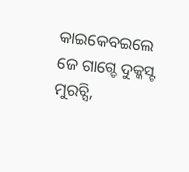କାଇକେବଇଲେ ଜେ ଗାଗ୍ଡେ ଦୁକ୍କସ୍ଟ ମୁରଚ୍ସି,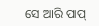ସେ ଆରି ପାପ୍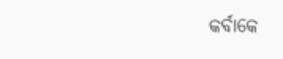କର୍ବାକେ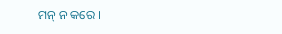ମନ୍ ନ କରେ ।